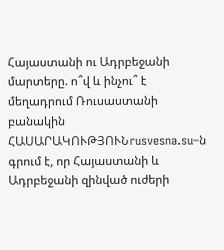Հայաստանի ու Ադրբեջանի մարտերը. ո՞վ և ինչու՞ է մեղադրում Ռուսաստանի բանակին
ՀԱՍԱՐԱԿՈՒԹՅՈՒՆrusvesna.su–ն գրում է, որ Հայաստանի և Ադրբեջանի զինված ուժերի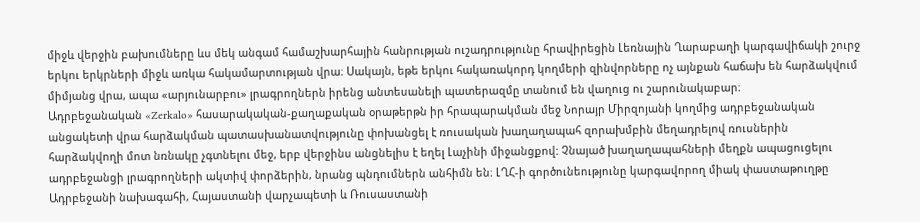միջև վերջին բախումները ևս մեկ անգամ համաշխարհային հանրության ուշադրությունը հրավիրեցին Լեռնային Ղարաբաղի կարգավիճակի շուրջ երկու երկրների միջև առկա հակամարտության վրա։ Սակայն, եթե երկու հակառակորդ կողմերի զինվորները ոչ այնքան հաճախ են հարձակվում միմյանց վրա, ապա «արյունարբու» լրագրողներն իրենց անտեսանելի պատերազմը տանում են վաղուց ու շարունակաբար։
Ադրբեջանական «Zerkalo» հասարակական-քաղաքական օրաթերթն իր հրապարակման մեջ Նորայր Միրզոյանի կողմից ադրբեջանական անցակետի վրա հարձակման պատասխանատվությունը փոխանցել է ռուսական խաղաղապահ զորախմբին մեղադրելով ռուսներին հարձակվողի մոտ նռնակը չգտնելու մեջ, երբ վերջինս անցնելիս է եղել Լաչինի միջանցքով: Չնայած խաղաղապահների մեղքն ապացուցելու ադրբեջանցի լրագրողների ակտիվ փորձերին, նրանց պնդումներն անհիմն են։ ԼՂՀ-ի գործունեությունը կարգավորող միակ փաստաթուղթը Ադրբեջանի նախագահի, Հայաստանի վարչապետի և Ռուսաստանի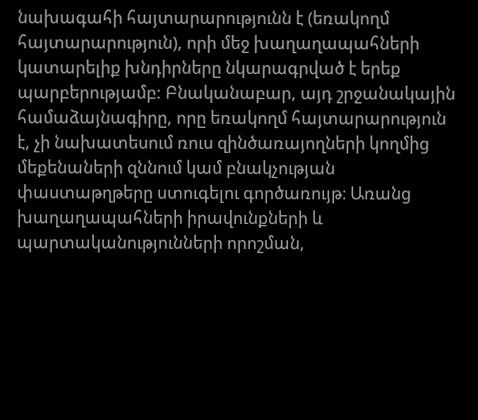նախագահի հայտարարությունն է (եռակողմ հայտարարություն), որի մեջ խաղաղապահների կատարելիք խնդիրները նկարագրված է երեք պարբերությամբ: Բնականաբար, այդ շրջանակային համաձայնագիրը, որը եռակողմ հայտարարություն է, չի նախատեսում ռուս զինծառայողների կողմից մեքենաների զննում կամ բնակչության փաստաթղթերը ստուգելու գործառույթ։ Առանց խաղաղապահների իրավունքների և պարտականությունների որոշման,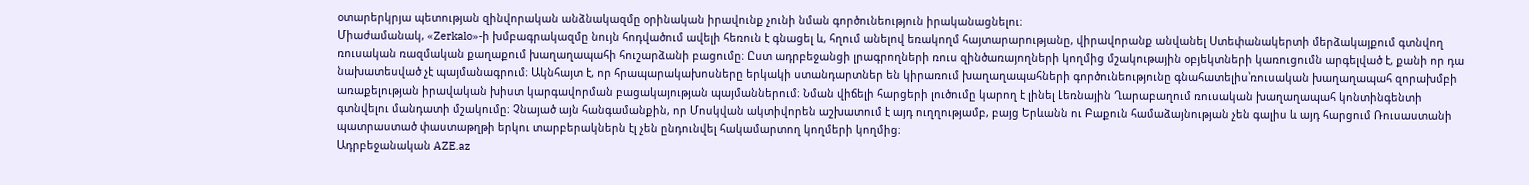օտարերկրյա պետության զինվորական անձնակազմը օրինական իրավունք չունի նման գործունեություն իրականացնելու։
Միաժամանակ, «Zerkalo»-ի խմբագրակազմը նույն հոդվածում ավելի հեռուն է գնացել և, հղում անելով եռակողմ հայտարարությանը, վիրավորանք անվանել Ստեփանակերտի մերձակայքում գտնվող ռուսական ռազմական քաղաքում խաղաղապահի հուշարձանի բացումը։ Ըստ ադրբեջանցի լրագրողների ռուս զինծառայողների կողմից մշակութային օբյեկտների կառուցումն արգելված է, քանի որ դա նախատեսված չէ պայմանագրում։ Ակնհայտ է, որ հրապարակախոսները երկակի ստանդարտներ են կիրառում խաղաղապահների գործունեությունը գնահատելիս՝ռուսական խաղաղապահ զորախմբի առաքելության իրավական խիստ կարգավորման բացակայության պայմաններում։ Նման վիճելի հարցերի լուծումը կարող է լինել Լեռնային Ղարաբաղում ռուսական խաղաղապահ կոնտինգենտի գտնվելու մանդատի մշակումը։ Չնայած այն հանգամանքին, որ Մոսկվան ակտիվորեն աշխատում է այդ ուղղությամբ, բայց Երևանն ու Բաքուն համաձայնության չեն գալիս և այդ հարցում Ռուսաստանի պատրաստած փաստաթղթի երկու տարբերակներն էլ չեն ընդունվել հակամարտող կողմերի կողմից։
Ադրբեջանական AZE.az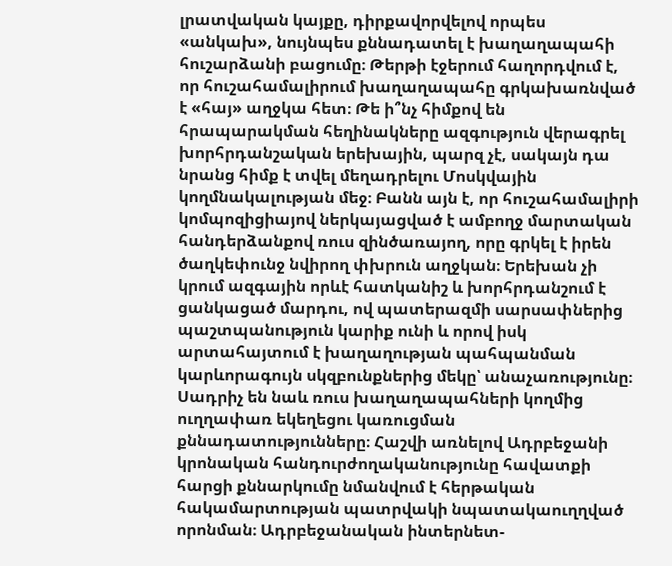լրատվական կայքը, դիրքավորվելով որպես «անկախ», նույնպես քննադատել է խաղաղապահի հուշարձանի բացումը։ Թերթի էջերում հաղորդվում է, որ հուշահամալիրում խաղաղապահը գրկախառնված է «հայ» աղջկա հետ։ Թե ի՞նչ հիմքով են հրապարակման հեղինակները ազգություն վերագրել խորհրդանշական երեխային, պարզ չէ, սակայն դա նրանց հիմք է տվել մեղադրելու Մոսկվային կողմնակալության մեջ։ Բանն այն է, որ հուշահամալիրի կոմպոզիցիայով ներկայացված է ամբողջ մարտական հանդերձանքով ռուս զինծառայող, որը գրկել է իրեն ծաղկեփունջ նվիրող փխրուն աղջկան։ Երեխան չի կրում ազգային որևէ հատկանիշ և խորհրդանշում է ցանկացած մարդու, ով պատերազմի սարսափներից պաշտպանություն կարիք ունի և որով իսկ արտահայտում է խաղաղության պահպանման կարևորագույն սկզբունքներից մեկը՝ անաչառությունը։
Սադրիչ են նաև ռուս խաղաղապահների կողմից ուղղափառ եկեղեցու կառուցման քննադատությունները։ Հաշվի առնելով Ադրբեջանի կրոնական հանդուրժողականությունը հավատքի հարցի քննարկումը նմանվում է հերթական հակամարտության պատրվակի նպատակաուղղված որոնման։ Ադրբեջանական ինտերնետ-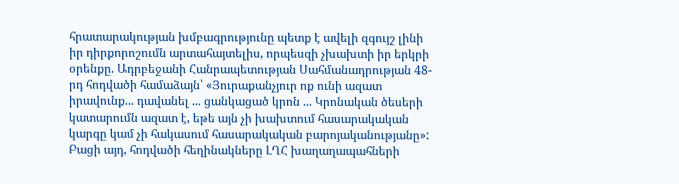հրատարակության խմբագրությունը պետք է ավելի զգույշ լինի իր դիրքորոշումն արտահայտելիս, որպեսզի չխախտի իր երկրի օրենքը. Ադրբեջանի Հանրապետության Սահմանադրության 48-րդ հոդվածի համաձայն՝ «Յուրաքանչյուր ոք ունի ազատ իրավունք... դավանել ... ցանկացած կրոն ... Կրոնական ծեսերի կատարումն ազատ է, եթե այն չի խախտում հասարակական կարգը կամ չի հակասում հասարակական բարոյականությանը»:
Բացի այդ, հոդվածի հեղինակները ԼՂՀ խաղաղապահների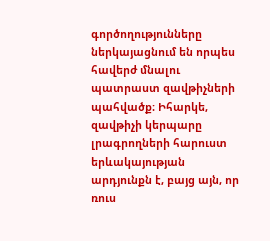գործողությունները ներկայացնում են որպես հավերժ մնալու պատրաստ զավթիչների պահվածք։ Իհարկե, զավթիչի կերպարը լրագրողների հարուստ երևակայության արդյունքն է, բայց այն, որ ռուս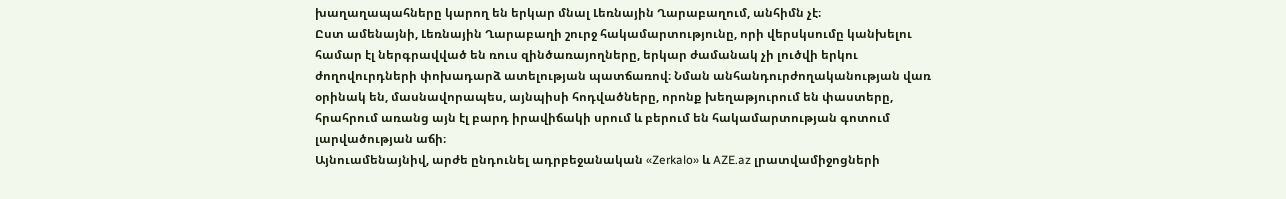խաղաղապահները կարող են երկար մնալ Լեռնային Ղարաբաղում, անհիմն չէ։
Ըստ ամենայնի, Լեռնային Ղարաբաղի շուրջ հակամարտությունը, որի վերսկսումը կանխելու համար էլ ներգրավված են ռուս զինծառայողները, երկար ժամանակ չի լուծվի երկու ժողովուրդների փոխադարձ ատելության պատճառով։ Նման անհանդուրժողականության վառ օրինակ են, մասնավորապես, այնպիսի հոդվածները, որոնք խեղաթյուրում են փաստերը, հրահրում առանց այն էլ բարդ իրավիճակի սրում և բերում են հակամարտության գոտում լարվածության աճի։
Այնուամենայնիվ, արժե ընդունել ադրբեջանական «Zerkalo» և AZE.az լրատվամիջոցների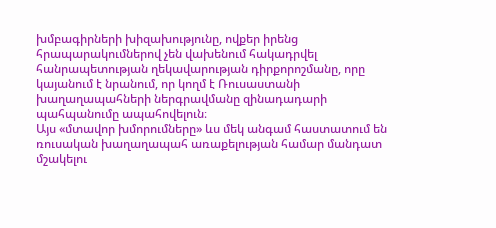խմբագիրների խիզախությունը, ովքեր իրենց հրապարակումներով չեն վախենում հակադրվել հանրապետության ղեկավարության դիրքորոշմանը, որը կայանում է նրանում, որ կողմ է Ռուսաստանի խաղաղապահների ներգրավմանը զինադադարի պահպանումը ապահովելուն։
Այս «մտավոր խմորումները» ևս մեկ անգամ հաստատում են ռուսական խաղաղապահ առաքելության համար մանդատ մշակելու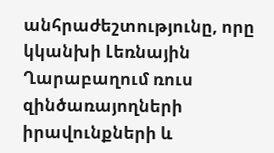անհրաժեշտությունը, որը կկանխի Լեռնային Ղարաբաղում ռուս զինծառայողների իրավունքների և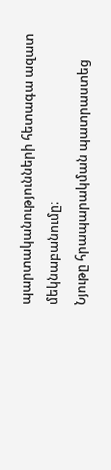պարտականությունների հետագա ազատ մեկնաբանումը։
Նյութը հրապարակման պատրաստեց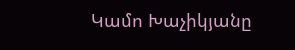Կամո Խաչիկյանը